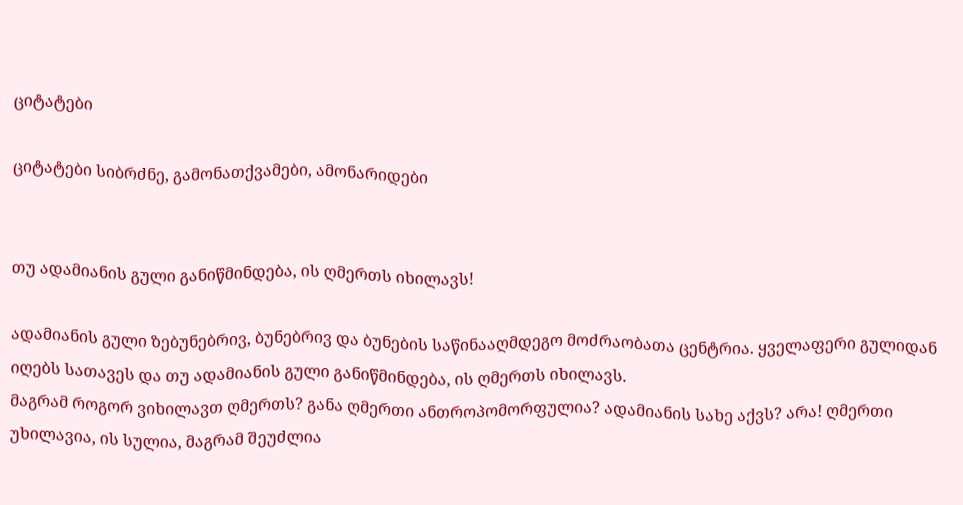ციტატები

ციტატები სიბრძნე, გამონათქვამები, ამონარიდები


თუ ადამიანის გული განიწმინდება, ის ღმერთს იხილავს!

ადამიანის გული ზებუნებრივ, ბუნებრივ და ბუნების საწინააღმდეგო მოძრაობათა ცენტრია. ყველაფერი გულიდან იღებს სათავეს და თუ ადამიანის გული განიწმინდება, ის ღმერთს იხილავს.
მაგრამ როგორ ვიხილავთ ღმერთს? განა ღმერთი ანთროპომორფულია? ადამიანის სახე აქვს? არა! ღმერთი უხილავია, ის სულია, მაგრამ შეუძლია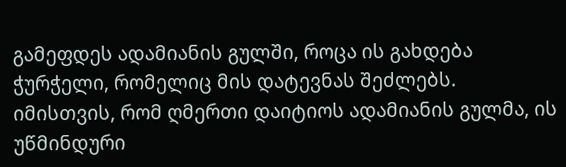გამეფდეს ადამიანის გულში, როცა ის გახდება ჭურჭელი, რომელიც მის დატევნას შეძლებს.
იმისთვის, რომ ღმერთი დაიტიოს ადამიანის გულმა, ის უწმინდური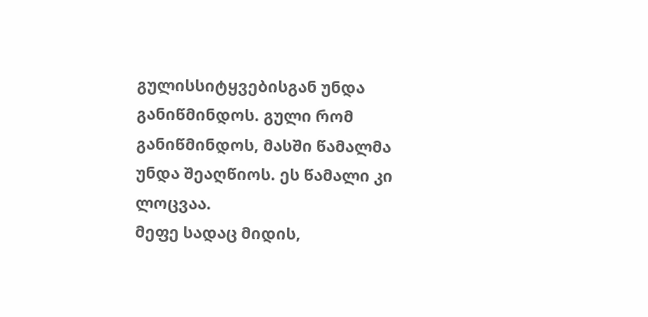გულისსიტყვებისგან უნდა განიწმინდოს. გული რომ განიწმინდოს, მასში წამალმა უნდა შეაღწიოს. ეს წამალი კი ლოცვაა.
მეფე სადაც მიდის,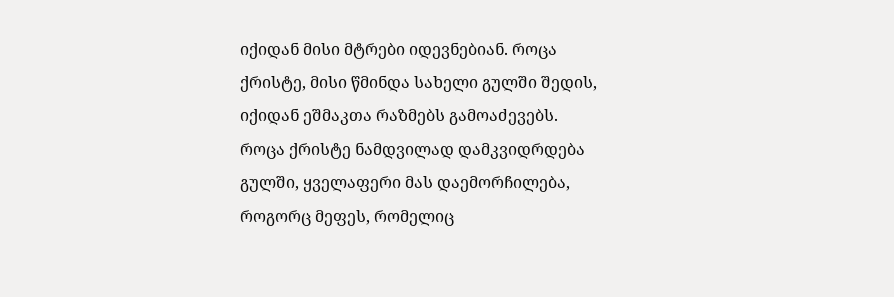იქიდან მისი მტრები იდევნებიან. როცა ქრისტე, მისი წმინდა სახელი გულში შედის, იქიდან ეშმაკთა რაზმებს გამოაძევებს.
როცა ქრისტე ნამდვილად დამკვიდრდება გულში, ყველაფერი მას დაემორჩილება, როგორც მეფეს, რომელიც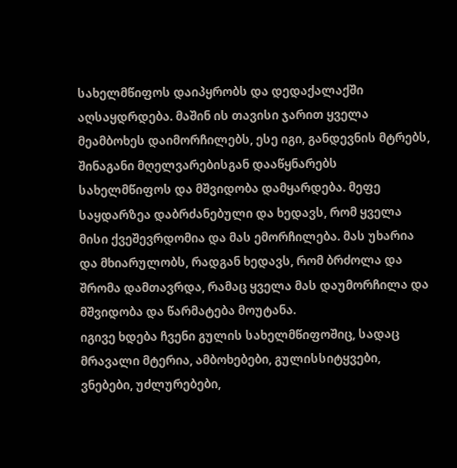სახელმწიფოს დაიპყრობს და დედაქალაქში აღსაყდრდება. მაშინ ის თავისი ჯარით ყველა მეამბოხეს დაიმორჩილებს, ესე იგი, განდევნის მტრებს, შინაგანი მღელვარებისგან დააწყნარებს სახელმწიფოს და მშვიდობა დამყარდება. მეფე საყდარზეა დაბრძანებული და ხედავს, რომ ყველა მისი ქვეშევრდომია და მას ემორჩილება. მას უხარია და მხიარულობს, რადგან ხედავს, რომ ბრძოლა და შრომა დამთავრდა, რამაც ყველა მას დაუმორჩილა და მშვიდობა და წარმატება მოუტანა.
იგივე ხდება ჩვენი გულის სახელმწიფოშიც, სადაც მრავალი მტერია, ამბოხებები, გულისსიტყვები, ვნებები, უძლურებები,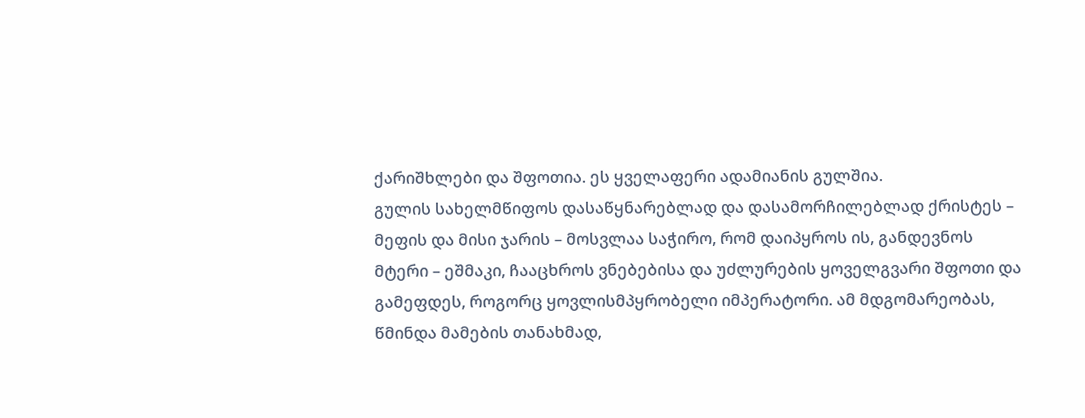ქარიშხლები და შფოთია. ეს ყველაფერი ადამიანის გულშია.
გულის სახელმწიფოს დასაწყნარებლად და დასამორჩილებლად ქრისტეს – მეფის და მისი ჯარის – მოსვლაა საჭირო, რომ დაიპყროს ის, განდევნოს მტერი – ეშმაკი, ჩააცხროს ვნებებისა და უძლურების ყოველგვარი შფოთი და გამეფდეს, როგორც ყოვლისმპყრობელი იმპერატორი. ამ მდგომარეობას, წმინდა მამების თანახმად,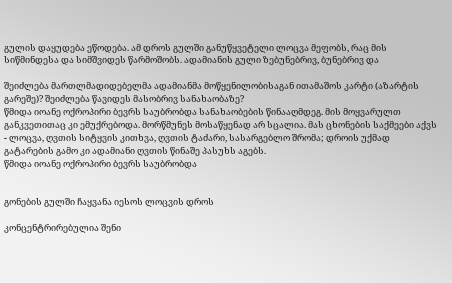გულის დაყუდება ეწოდება. ამ დროს გულში განუწყვეტელი ლოცვა მეფობს, რაც მის სიწმინდესა და სიმშვიდეს წარმოშობს. ადამიანის გული ზებუნებრივ, ბუნებრივ და

შეიძლება მართლმადიდებელმა ადამიანმა მოწყენილობისაგან ითამაშოს კარტი (აზარტის გარეშე)? შეიძლება წავიდეს მასობრივ სანახაობაზე?
წმიდა იოანე ოქროპირი ბევრს საუბრობდა სანახაობების წინააღმდეგ. მის მოყვარულთ განკვეთითაც კი ემუქრებოდა. მორწმუნეს მოსაწყენად არ სცალია. მას ცხონების საქმეები აქვს - ლოცვა, ღვთის სიტყვის კითხვა, ღვთის ტაძარი, სასარგებლო შრომა; დროის უქმად გატარების გამო კი ადამიანი ღვთის წინაშე პასუხს აგებს.
წმიდა იოანე ოქროპირი ბევრს საუბრობდა


გონების გულში ჩაყვანა იესოს ლოცვის დროს

კონცენტრირებულია შენი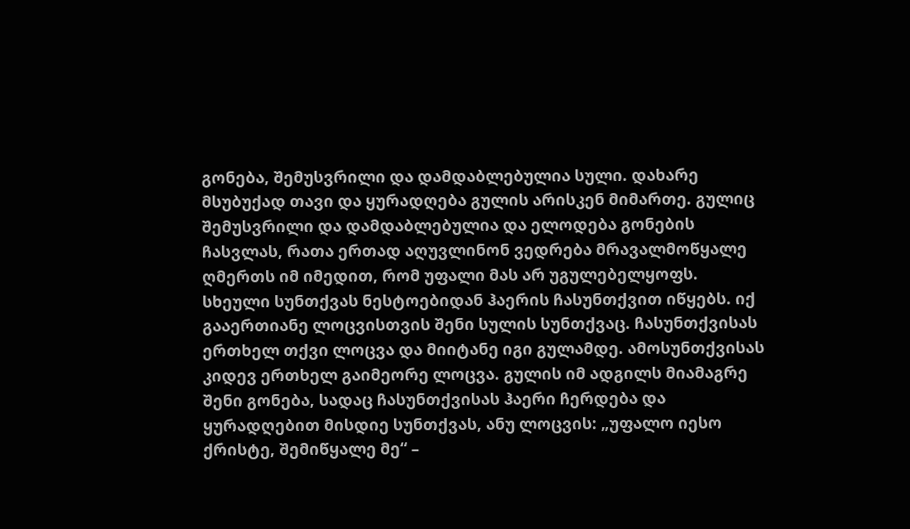გონება, შემუსვრილი და დამდაბლებულია სული. დახარე მსუბუქად თავი და ყურადღება გულის არისკენ მიმართე. გულიც შემუსვრილი და დამდაბლებულია და ელოდება გონების ჩასვლას, რათა ერთად აღუვლინონ ვედრება მრავალმოწყალე ღმერთს იმ იმედით, რომ უფალი მას არ უგულებელყოფს.
სხეული სუნთქვას ნესტოებიდან ჰაერის ჩასუნთქვით იწყებს. იქ გააერთიანე ლოცვისთვის შენი სულის სუნთქვაც. ჩასუნთქვისას ერთხელ თქვი ლოცვა და მიიტანე იგი გულამდე. ამოსუნთქვისას კიდევ ერთხელ გაიმეორე ლოცვა. გულის იმ ადგილს მიამაგრე შენი გონება, სადაც ჩასუნთქვისას ჰაერი ჩერდება და ყურადღებით მისდიე სუნთქვას, ანუ ლოცვის: „უფალო იესო ქრისტე, შემიწყალე მე“ –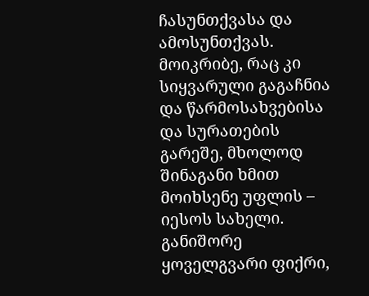ჩასუნთქვასა და ამოსუნთქვას.
მოიკრიბე, რაც კი სიყვარული გაგაჩნია და წარმოსახვებისა და სურათების გარეშე, მხოლოდ შინაგანი ხმით მოიხსენე უფლის – იესოს სახელი.
განიშორე ყოველგვარი ფიქრი,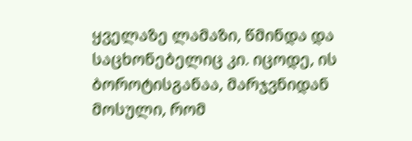ყველაზე ლამაზი, წმინდა და საცხონებელიც კი. იცოდე, ის ბოროტისგანაა, მარჯვნიდან მოსული, რომ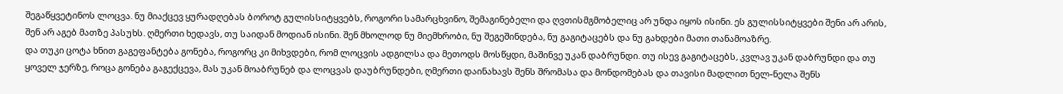შეგაწყვეტინოს ლოცვა. ნუ მიაქცევ ყურადღებას ბოროტ გულისსიტყვებს, როგორი სამარცხვინო, შემაგინებელი და ღვთისმგმობელიც არ უნდა იყოს ისინი. ეს გულისსიტყვები შენი არ არის, შენ არ აგებ მათზე პასუხს. ღმერთი ხედავს, თუ საიდან მოდიან ისინი. შენ მხოლოდ ნუ მიემხრობი, ნუ შეგეშინდება, ნუ გაგიტაცებს და ნუ გახდები მათი თანამოაზრე.
და თუკი ცოტა ხნით გაგეფანტება გონება, როგორც კი მიხვდები, რომ ლოცვის ადგილსა და მეთოდს მოსწყდი, მაშინვე უკან დაბრუნდი. თუ ისევ გაგიტაცებს, კვლავ უკან დაბრუნდი და თუ ყოველ ჯერზე, როცა გონება გაგექცევა, მას უკან მოაბრუნებ და ლოცვას დაუბრუნდები, ღმერთი დაინახავს შენს შრომასა და მონდომებას და თავისი მადლით ნელ-ნელა შენს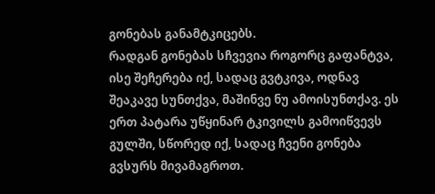გონებას განამტკიცებს.
რადგან გონებას სჩვევია როგორც გაფანტვა, ისე შეჩერება იქ, სადაც გვტკივა, ოდნავ შეაკავე სუნთქვა, მაშინვე ნუ ამოისუნთქავ. ეს ერთ პატარა უწყინარ ტკივილს გამოიწვევს გულში, სწორედ იქ, სადაც ჩვენი გონება გვსურს მივამაგროთ.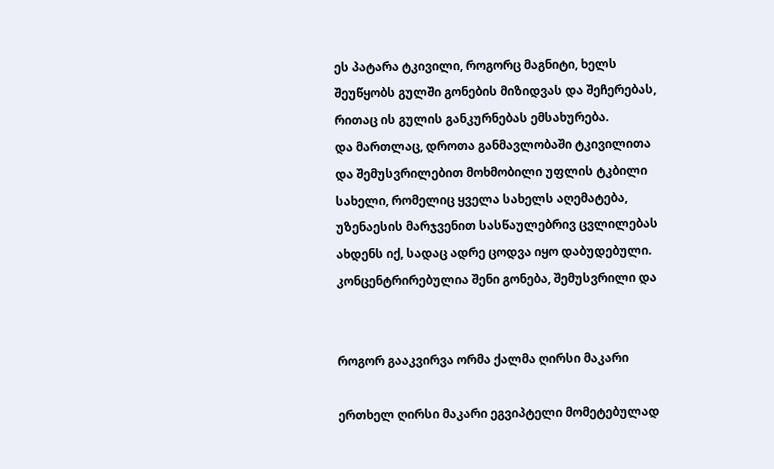ეს პატარა ტკივილი, როგორც მაგნიტი, ხელს შეუწყობს გულში გონების მიზიდვას და შეჩერებას, რითაც ის გულის განკურნებას ემსახურება.
და მართლაც, დროთა განმავლობაში ტკივილითა და შემუსვრილებით მოხმობილი უფლის ტკბილი სახელი, რომელიც ყველა სახელს აღემატება, უზენაესის მარჯვენით სასწაულებრივ ცვლილებას ახდენს იქ, სადაც ადრე ცოდვა იყო დაბუდებული. კონცენტრირებულია შენი გონება, შემუსვრილი და


როგორ გააკვირვა ორმა ქალმა ღირსი მაკარი

ერთხელ ღირსი მაკარი ეგვიპტელი მომეტებულად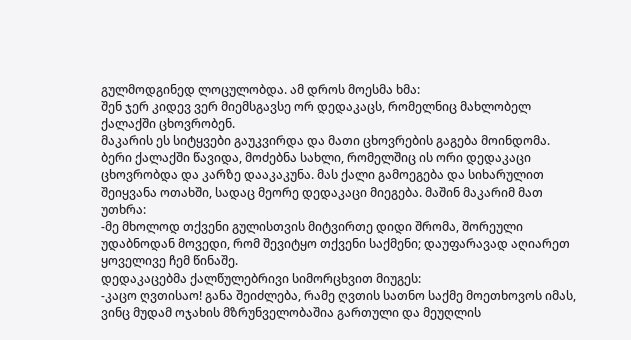გულმოდგინედ ლოცულობდა. ამ დროს მოესმა ხმა:
შენ ჯერ კიდევ ვერ მიემსგავსე ორ დედაკაცს, რომელნიც მახლობელ ქალაქში ცხოვრობენ.
მაკარის ეს სიტყვები გაუკვირდა და მათი ცხოვრების გაგება მოინდომა.
ბერი ქალაქში წავიდა, მოძებნა სახლი, რომელშიც ის ორი დედაკაცი ცხოვრობდა და კარზე დააკაკუნა. მას ქალი გამოეგება და სიხარულით შეიყვანა ოთახში, სადაც მეორე დედაკაცი მიეგება. მაშინ მაკარიმ მათ უთხრა:
-მე მხოლოდ თქვენი გულისთვის მიტვირთე დიდი შრომა, შორეული უდაბნოდან მოვედი, რომ შევიტყო თქვენი საქმენი; დაუფარავად აღიარეთ ყოველივე ჩემ წინაშე.
დედაკაცებმა ქალწულებრივი სიმორცხვით მიუგეს:
-კაცო ღვთისაო! განა შეიძლება, რამე ღვთის სათნო საქმე მოეთხოვოს იმას, ვინც მუდამ ოჯახის მზრუნველობაშია გართული და მეუღლის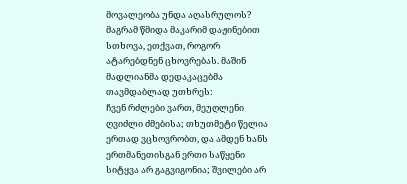მოვალეობა უნდა აღასრულოს?
მაგრამ წმიდა მაკარიმ დაჟინებით სთხოვა, ეთქვათ, როგორ ატარებდნენ ცხოვრებას. მაშინ მადლიანმა დედაკაცებმა თავმდაბლად უთხრეს:
ჩვენ რძლები ვართ, მეუღლენი ღვიძლი ძმებისა; თხუთმეტი წელია ერთად ვცხოვრობთ, და ამდენ ხანს ერთმანეთისგან ერთი საწყენი სიტყვა არ გაგვიგონია; შვილები არ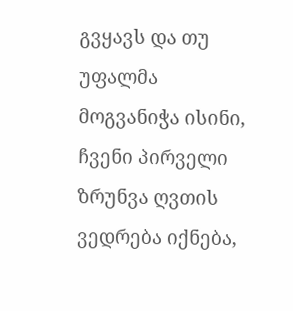გვყავს და თუ უფალმა მოგვანიჭა ისინი, ჩვენი პირველი ზრუნვა ღვთის ვედრება იქნება,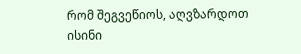რომ შეგვეწიოს, აღვზარდოთ ისინი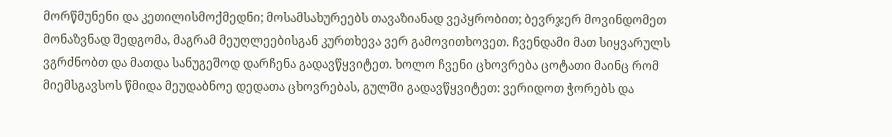მორწმუნენი და კეთილისმოქმედნი; მოსამსახურეებს თავაზიანად ვეპყრობით; ბევრჯერ მოვინდომეთ მონაზვნად შედგომა, მაგრამ მეუღლეებისგან კურთხევა ვერ გამოვითხოვეთ. ჩვენდამი მათ სიყვარულს ვგრძნობთ და მათდა სანუგეშოდ დარჩენა გადავწყვიტეთ. ხოლო ჩვენი ცხოვრება ცოტათი მაინც რომ მიემსგავსოს წმიდა მეუდაბნოე დედათა ცხოვრებას, გულში გადავწყვიტეთ: ვერიდოთ ჭორებს და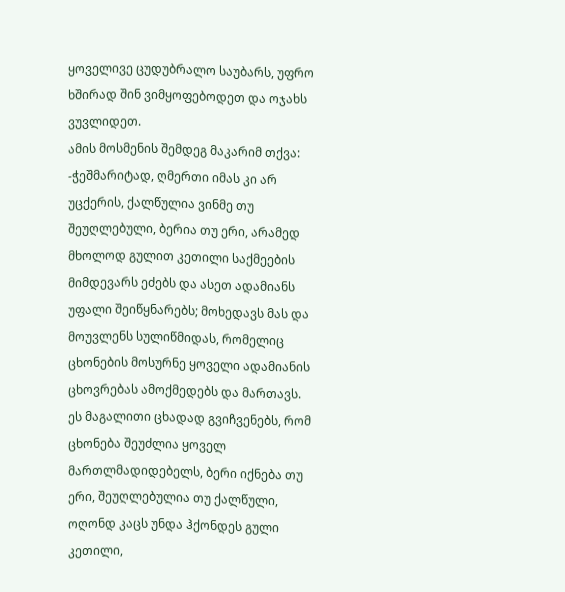ყოველივე ცუდუბრალო საუბარს, უფრო ხშირად შინ ვიმყოფებოდეთ და ოჯახს ვუვლიდეთ.
ამის მოსმენის შემდეგ მაკარიმ თქვა:
-ჭეშმარიტად, ღმერთი იმას კი არ უცქერის, ქალწულია ვინმე თუ შეუღლებული, ბერია თუ ერი, არამედ მხოლოდ გულით კეთილი საქმეების მიმდევარს ეძებს და ასეთ ადამიანს უფალი შეიწყნარებს; მოხედავს მას და მოუვლენს სულიწმიდას, რომელიც ცხონების მოსურნე ყოველი ადამიანის ცხოვრებას ამოქმედებს და მართავს.
ეს მაგალითი ცხადად გვიჩვენებს, რომ ცხონება შეუძლია ყოველ მართლმადიდებელს, ბერი იქნება თუ ერი, შეუღლებულია თუ ქალწული, ოღონდ კაცს უნდა ჰქონდეს გული კეთილი,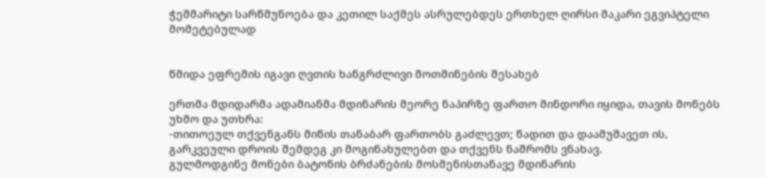ჭეშმარიტი სარწმუნოება და კეთილ საქმეს ასრულებდეს ერთხელ ღირსი მაკარი ეგვიპტელი მომეტებულად


წმიდა ეფრემის იგავი ღვთის ხანგრძლივი მოთმინების შესახებ

ერთმა მდიდარმა ადამიანმა მდინარის მეორე ნაპირზე ფართო მინდორი იყიდა, თავის მონებს უხმო და უთხრა:
-თითოეულ თქვენგანს მიწის თანაბარ ფართობს გაძლევთ; წადით და დაამუშავეთ ის, გარკვეული დროის შემდეგ კი მოგინახულებთ და თქვენს ნაშრომს ვნახავ.
გულმოდგინე მონები ბატონის ბრძანების მოსმენისთანავე მდინარის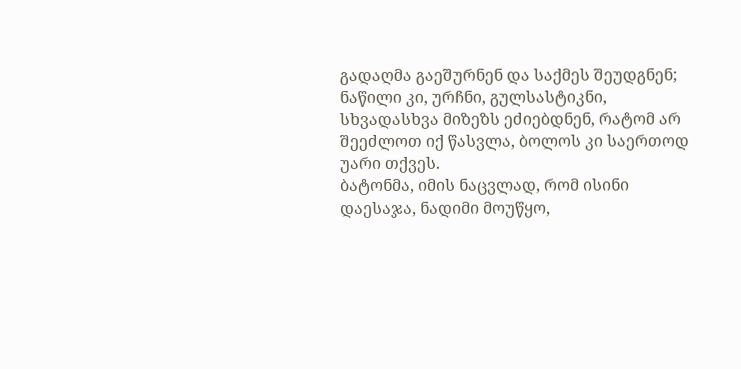გადაღმა გაეშურნენ და საქმეს შეუდგნენ; ნაწილი კი, ურჩნი, გულსასტიკნი, სხვადასხვა მიზეზს ეძიებდნენ, რატომ არ შეეძლოთ იქ წასვლა, ბოლოს კი საერთოდ უარი თქვეს.
ბატონმა, იმის ნაცვლად, რომ ისინი დაესაჯა, ნადიმი მოუწყო,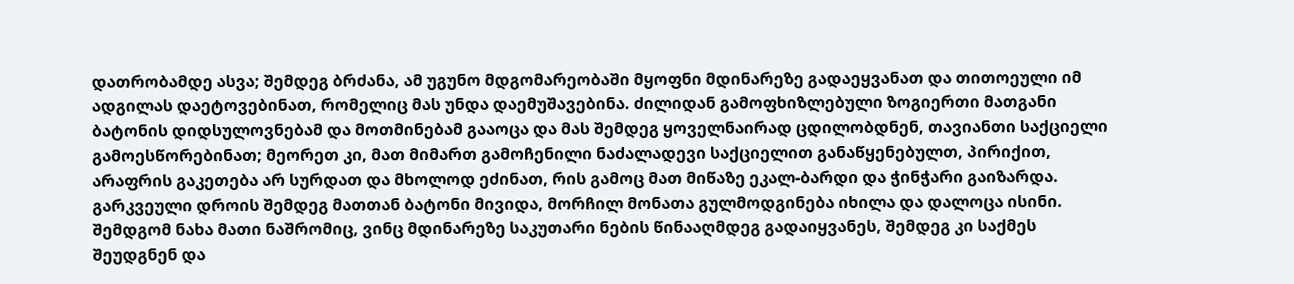დათრობამდე ასვა; შემდეგ ბრძანა, ამ უგუნო მდგომარეობაში მყოფნი მდინარეზე გადაეყვანათ და თითოეული იმ ადგილას დაეტოვებინათ, რომელიც მას უნდა დაემუშავებინა. ძილიდან გამოფხიზლებული ზოგიერთი მათგანი ბატონის დიდსულოვნებამ და მოთმინებამ გააოცა და მას შემდეგ ყოველნაირად ცდილობდნენ, თავიანთი საქციელი გამოესწორებინათ; მეორეთ კი, მათ მიმართ გამოჩენილი ნაძალადევი საქციელით განაწყენებულთ, პირიქით, არაფრის გაკეთება არ სურდათ და მხოლოდ ეძინათ, რის გამოც მათ მიწაზე ეკალ-ბარდი და ჭინჭარი გაიზარდა.
გარკვეული დროის შემდეგ მათთან ბატონი მივიდა, მორჩილ მონათა გულმოდგინება იხილა და დალოცა ისინი. შემდგომ ნახა მათი ნაშრომიც, ვინც მდინარეზე საკუთარი ნების წინააღმდეგ გადაიყვანეს, შემდეგ კი საქმეს შეუდგნენ და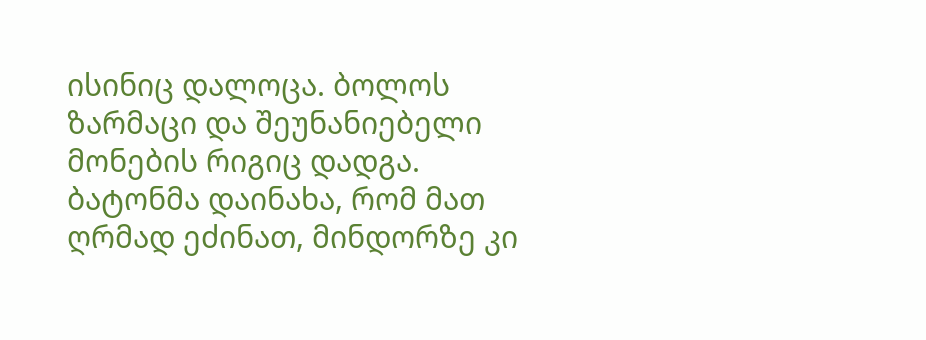ისინიც დალოცა. ბოლოს ზარმაცი და შეუნანიებელი მონების რიგიც დადგა. ბატონმა დაინახა, რომ მათ ღრმად ეძინათ, მინდორზე კი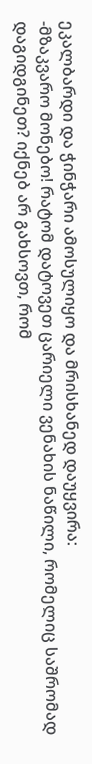ეკალბარდი და ჭინჭარი ამოსულიყო და მრისხანედ დაუყვირა:
-მზაკვარო მონებო! რატომ დატოვეთ ცარიელი ვენახის ნაწილი, რომელიც საშრომად დაგიდგინეთ? იქნებ არ გახსოვთ, რომ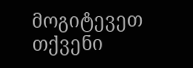მოგიტევეთ თქვენი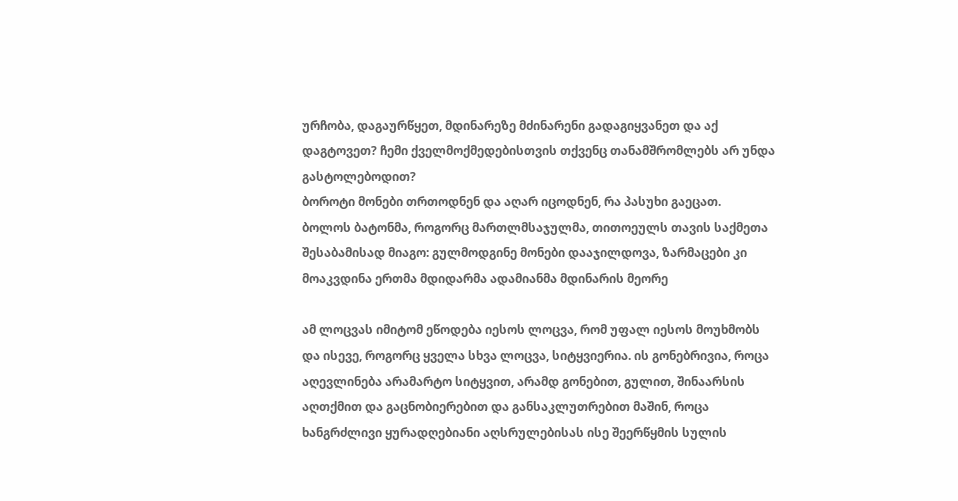ურჩობა, დაგაურწყეთ, მდინარეზე მძინარენი გადაგიყვანეთ და აქ დაგტოვეთ? ჩემი ქველმოქმედებისთვის თქვენც თანამშრომლებს არ უნდა გასტოლებოდით?
ბოროტი მონები თრთოდნენ და აღარ იცოდნენ, რა პასუხი გაეცათ.
ბოლოს ბატონმა, როგორც მართლმსაჯულმა, თითოეულს თავის საქმეთა შესაბამისად მიაგო: გულმოდგინე მონები დააჯილდოვა, ზარმაცები კი მოაკვდინა ერთმა მდიდარმა ადამიანმა მდინარის მეორე

ამ ლოცვას იმიტომ ეწოდება იესოს ლოცვა, რომ უფალ იესოს მოუხმობს და ისევე, როგორც ყველა სხვა ლოცვა, სიტყვიერია. ის გონებრივია, როცა აღევლინება არამარტო სიტყვით, არამდ გონებით, გულით, შინაარსის აღთქმით და გაცნობიერებით და განსაკლუთრებით მაშინ, როცა ხანგრძლივი ყურადღებიანი აღსრულებისას ისე შეერწყმის სულის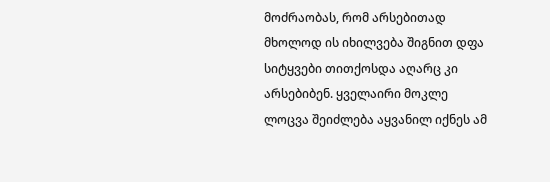მოძრაობას, რომ არსებითად მხოლოდ ის იხილვება შიგნით დფა სიტყვები თითქოსდა აღარც კი არსებიბენ. ყველაირი მოკლე ლოცვა შეიძლება აყვანილ იქნეს ამ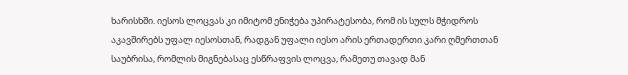ხარისხში. იესოს ლოცვას კი იმიტომ ენიჭება უპირატესობა, რომ ის სულს მჭიდროს აკავშირებს უფალ იესოსთან, რადგან უფალი იესო არის ერთადერთი კარი ღმერთთან საუბრისა, რომლის მიგნებასაც ესწრაფვის ლოცვა, რამეთუ თავად მან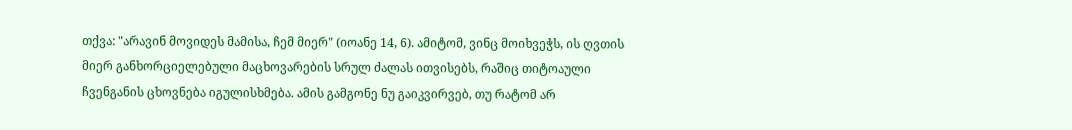თქვა: "არავინ მოვიდეს მამისა, ჩემ მიერ" (იოანე 14, 6). ამიტომ, ვინც მოიხვეჭს, ის ღვთის მიერ განხორციელებული მაცხოვარების სრულ ძალას ითვისებს, რაშიც თიტოაული ჩვენგანის ცხოვნება იგულისხმება. ამის გამგონე ნუ გაიკვირვებ, თუ რატომ არ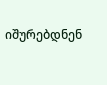იშურებდნენ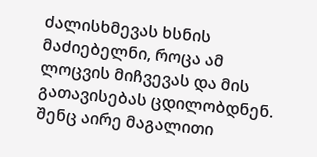ძალისხმევას ხსნის მაძიებელნი, როცა ამ ლოცვის მიჩვევას და მის გათავისებას ცდილობდნენ. შენც აირე მაგალითი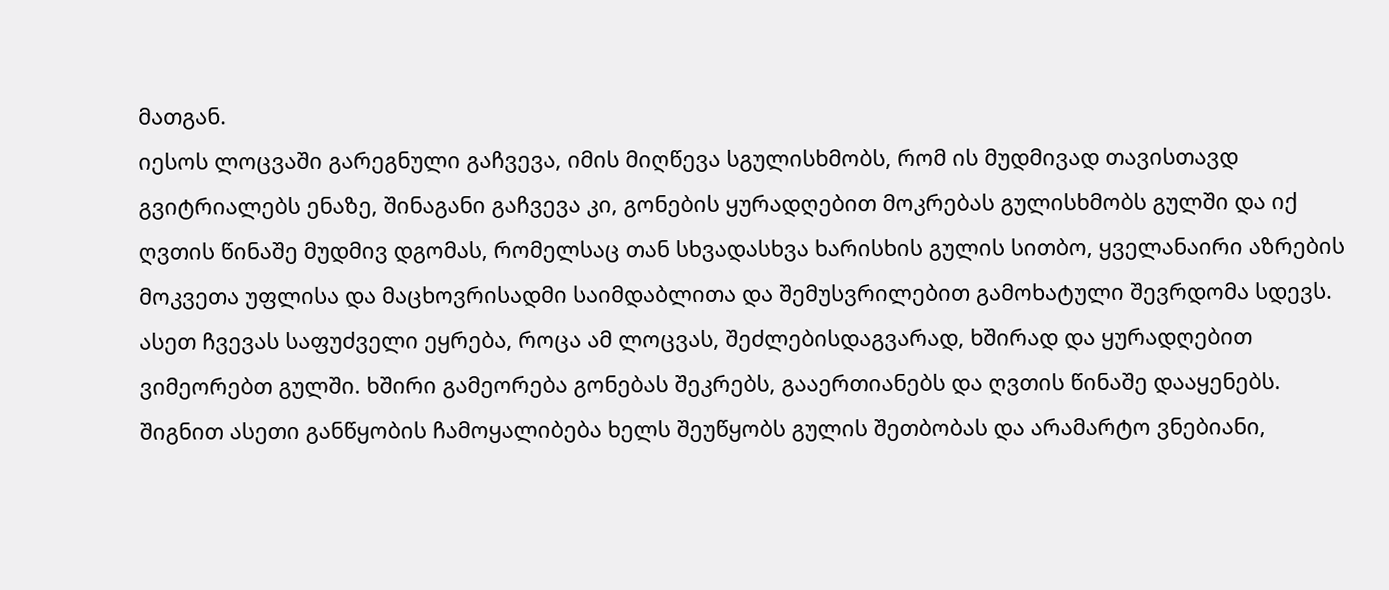მათგან.
იესოს ლოცვაში გარეგნული გაჩვევა, იმის მიღწევა სგულისხმობს, რომ ის მუდმივად თავისთავდ გვიტრიალებს ენაზე, შინაგანი გაჩვევა კი, გონების ყურადღებით მოკრებას გულისხმობს გულში და იქ ღვთის წინაშე მუდმივ დგომას, რომელსაც თან სხვადასხვა ხარისხის გულის სითბო, ყველანაირი აზრების მოკვეთა უფლისა და მაცხოვრისადმი საიმდაბლითა და შემუსვრილებით გამოხატული შევრდომა სდევს. ასეთ ჩვევას საფუძველი ეყრება, როცა ამ ლოცვას, შეძლებისდაგვარად, ხშირად და ყურადღებით ვიმეორებთ გულში. ხშირი გამეორება გონებას შეკრებს, გააერთიანებს და ღვთის წინაშე დააყენებს. შიგნით ასეთი განწყობის ჩამოყალიბება ხელს შეუწყობს გულის შეთბობას და არამარტო ვნებიანი,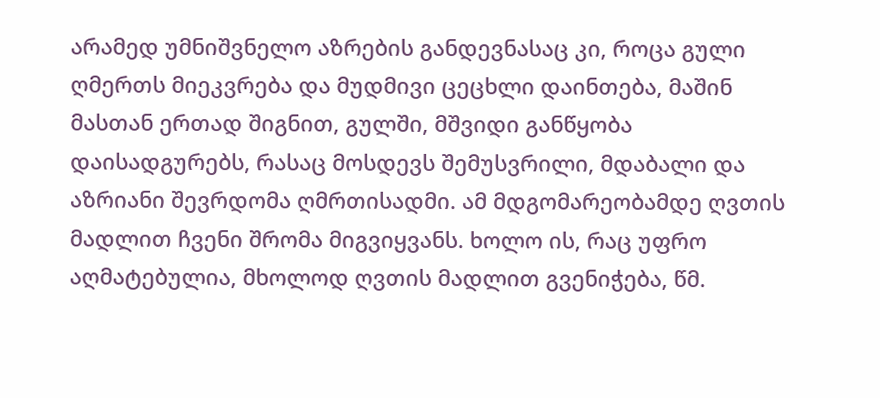არამედ უმნიშვნელო აზრების განდევნასაც კი, როცა გული ღმერთს მიეკვრება და მუდმივი ცეცხლი დაინთება, მაშინ მასთან ერთად შიგნით, გულში, მშვიდი განწყობა დაისადგურებს, რასაც მოსდევს შემუსვრილი, მდაბალი და აზრიანი შევრდომა ღმრთისადმი. ამ მდგომარეობამდე ღვთის მადლით ჩვენი შრომა მიგვიყვანს. ხოლო ის, რაც უფრო აღმატებულია, მხოლოდ ღვთის მადლით გვენიჭება, წმ.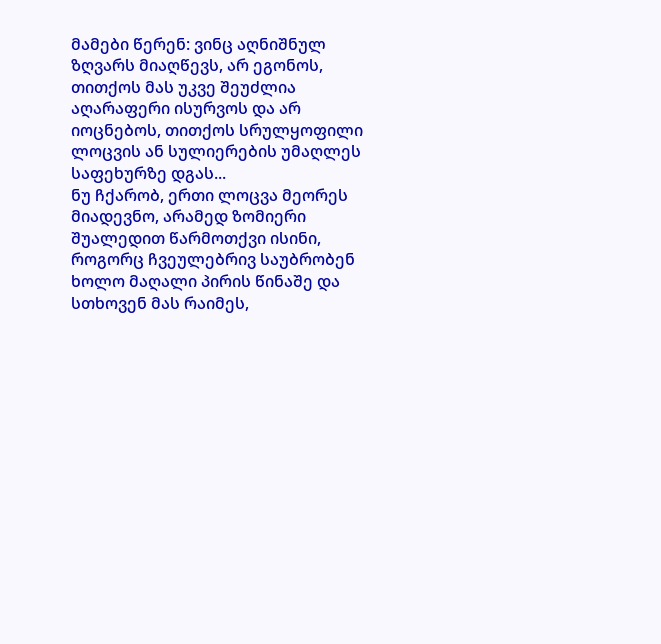მამები წერენ: ვინც აღნიშნულ ზღვარს მიაღწევს, არ ეგონოს, თითქოს მას უკვე შეუძლია აღარაფერი ისურვოს და არ იოცნებოს, თითქოს სრულყოფილი ლოცვის ან სულიერების უმაღლეს საფეხურზე დგას...
ნუ ჩქარობ, ერთი ლოცვა მეორეს მიადევნო, არამედ ზომიერი შუალედით წარმოთქვი ისინი, როგორც ჩვეულებრივ საუბრობენ ხოლო მაღალი პირის წინაშე და სთხოვენ მას რაიმეს,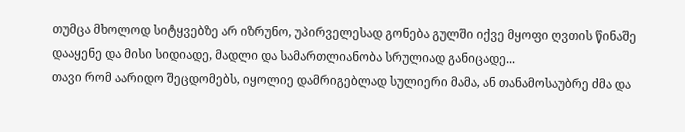თუმცა მხოლოდ სიტყვებზე არ იზრუნო, უპირველესად გონება გულში იქვე მყოფი ღვთის წინაშე დააყენე და მისი სიდიადე, მადლი და სამართლიანობა სრულიად განიცადე...
თავი რომ აარიდო შეცდომებს, იყოლიე დამრიგებლად სულიერი მამა, ან თანამოსაუბრე ძმა და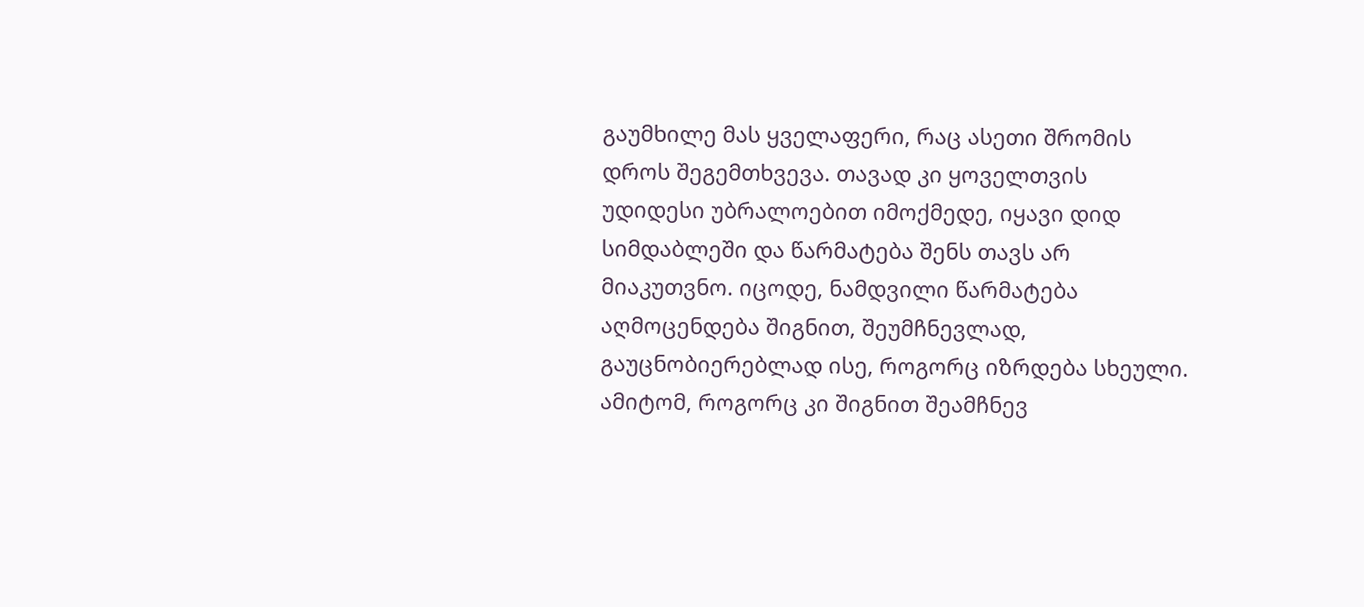გაუმხილე მას ყველაფერი, რაც ასეთი შრომის დროს შეგემთხვევა. თავად კი ყოველთვის უდიდესი უბრალოებით იმოქმედე, იყავი დიდ სიმდაბლეში და წარმატება შენს თავს არ მიაკუთვნო. იცოდე, ნამდვილი წარმატება აღმოცენდება შიგნით, შეუმჩნევლად, გაუცნობიერებლად ისე, როგორც იზრდება სხეული. ამიტომ, როგორც კი შიგნით შეამჩნევ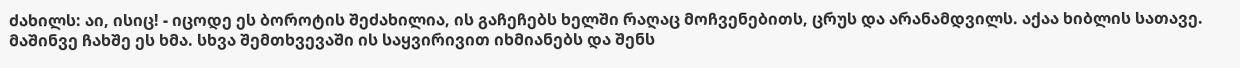ძახილს: აი, ისიც! - იცოდე ეს ბოროტის შეძახილია, ის გაჩეჩებს ხელში რაღაც მოჩვენებითს, ცრუს და არანამდვილს. აქაა ხიბლის სათავე. მაშინვე ჩახშე ეს ხმა. სხვა შემთხვევაში ის საყვირივით იხმიანებს და შენს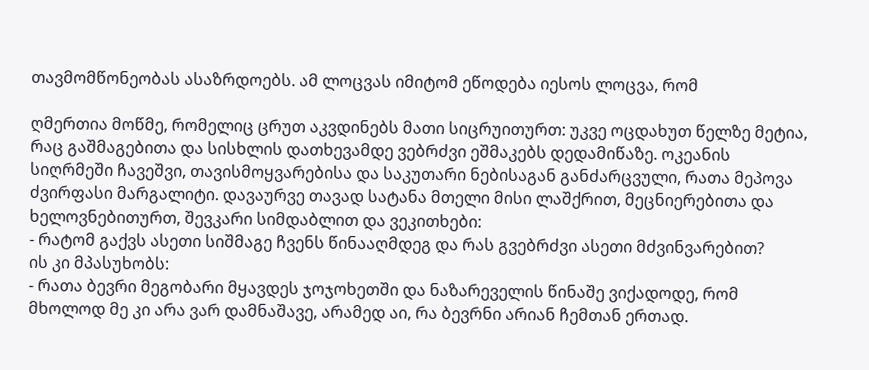თავმომწონეობას ასაზრდოებს. ამ ლოცვას იმიტომ ეწოდება იესოს ლოცვა, რომ

ღმერთია მოწმე, რომელიც ცრუთ აკვდინებს მათი სიცრუითურთ: უკვე ოცდახუთ წელზე მეტია, რაც გაშმაგებითა და სისხლის დათხევამდე ვებრძვი ეშმაკებს დედამიწაზე. ოკეანის სიღრმეში ჩავეშვი, თავისმოყვარებისა და საკუთარი ნებისაგან განძარცვული, რათა მეპოვა ძვირფასი მარგალიტი. დავაურვე თავად სატანა მთელი მისი ლაშქრით, მეცნიერებითა და ხელოვნებითურთ, შევკარი სიმდაბლით და ვეკითხები:
- რატომ გაქვს ასეთი სიშმაგე ჩვენს წინააღმდეგ და რას გვებრძვი ასეთი მძვინვარებით?
ის კი მპასუხობს:
- რათა ბევრი მეგობარი მყავდეს ჯოჯოხეთში და ნაზარეველის წინაშე ვიქადოდე, რომ მხოლოდ მე კი არა ვარ დამნაშავე, არამედ აი, რა ბევრნი არიან ჩემთან ერთად.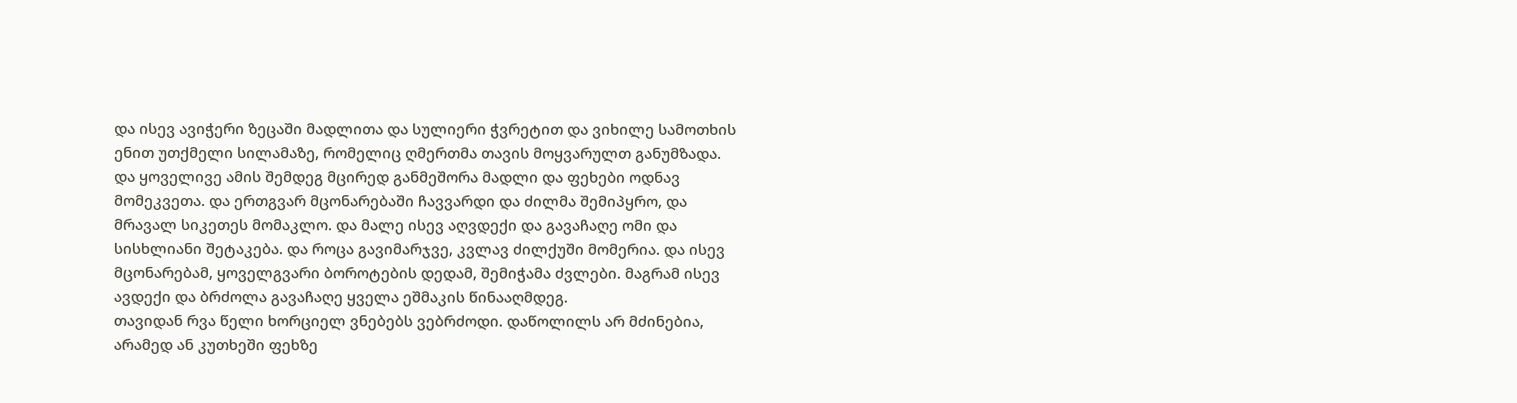და ისევ ავიჭერი ზეცაში მადლითა და სულიერი ჭვრეტით და ვიხილე სამოთხის ენით უთქმელი სილამაზე, რომელიც ღმერთმა თავის მოყვარულთ განუმზადა.
და ყოველივე ამის შემდეგ მცირედ განმეშორა მადლი და ფეხები ოდნავ მომეკვეთა. და ერთგვარ მცონარებაში ჩავვარდი და ძილმა შემიპყრო, და მრავალ სიკეთეს მომაკლო. და მალე ისევ აღვდექი და გავაჩაღე ომი და სისხლიანი შეტაკება. და როცა გავიმარჯვე, კვლავ ძილქუში მომერია. და ისევ მცონარებამ, ყოველგვარი ბოროტების დედამ, შემიჭამა ძვლები. მაგრამ ისევ ავდექი და ბრძოლა გავაჩაღე ყველა ეშმაკის წინააღმდეგ.
თავიდან რვა წელი ხორციელ ვნებებს ვებრძოდი. დაწოლილს არ მძინებია, არამედ ან კუთხეში ფეხზე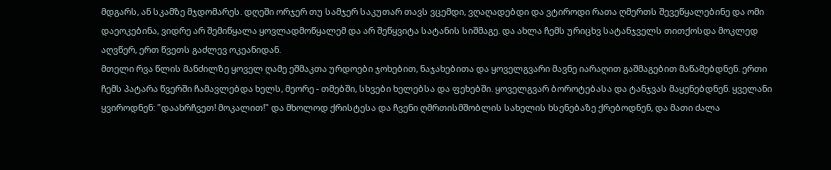მდგარს, ან სკამზე მჯდომარეს. დღეში ორჯერ თუ სამჯერ საკუთარ თავს ვცემდი, ვღაღადებდი და ვტიროდი რათა ღმერთს შევეწყალებინე და ომი დაეოკებინა, ვიდრე არ შემიწყალა ყოვლადმოწყალემ და არ შეწყვიტა სატანის სიშმაგე. და ახლა ჩემს ურიცხვ სატანჯველს თითქოსდა მოკლედ აღვწერ, ერთ წვეთს გაძლევ ოკეანიდან.
მთელი რვა წლის მანძილზე ყოველ ღამე ეშმაკთა ურდოები ჯოხებით, ნაჯახებითა და ყოველგვარი მავნე იარაღით გაშმაგებით მაწამებდნენ. ერთი ჩემს პატარა წვერში ჩამავლებდა ხელს, მეორე - თმებში, სხვები ხელებსა და ფეხებში. ყოველგვარ ბოროტებასა და ტანჯვას მაყენებდნენ. ყველანი ყვიროდნენ: "დაახრჩვეთ! მოკალით!" და მხოლოდ ქრისტესა და ჩვენი ღმრთისმშობლის სახელის ხსენებაზე ქრებოდნენ, და მათი ძალა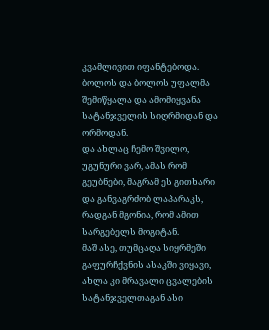კვამლივით იფანტებოდა. ბოლოს და ბოლოს უფალმა შემიწყალა და ამომიყვანა სატანჯველის სიღრმიდან და ორმოდან.
და ახლაც ჩემო შვილო, უგუნური ვარ, ამას რომ გეუბნები, მაგრამ ეს გითხარი და განვაგრძობ ლაპარაკს, რადგან მგონია, რომ ამით სარგებელს მოგიტან.
მაშ ასე, თუმცაღა სიყრმეში გაფურჩქვნის ასაკში ვიყავი, ახლა კი მრავალი ცვალების სატანჯველთაგან ასი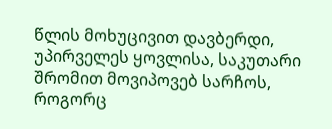წლის მოხუცივით დავბერდი, უპირველეს ყოვლისა, საკუთარი შრომით მოვიპოვებ სარჩოს, როგორც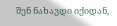შენ ნახავდი იქიდან,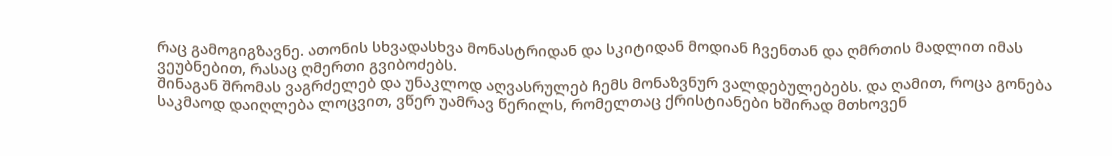რაც გამოგიგზავნე. ათონის სხვადასხვა მონასტრიდან და სკიტიდან მოდიან ჩვენთან და ღმრთის მადლით იმას ვეუბნებით, რასაც ღმერთი გვიბოძებს.
შინაგან შრომას ვაგრძელებ და უნაკლოდ აღვასრულებ ჩემს მონაზვნურ ვალდებულებებს. და ღამით, როცა გონება საკმაოდ დაიღლება ლოცვით, ვწერ უამრავ წერილს, რომელთაც ქრისტიანები ხშირად მთხოვენ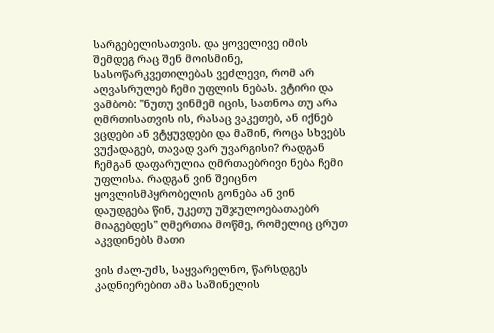სარგებელისათვის. და ყოველივე იმის შემდეგ რაც შენ მოისმინე, სასოწარკვეთილებას ვეძლევი, რომ არ აღვასრულებ ჩემი უფლის ნებას. ვტირი და ვამბობ: "ნუთუ ვინმემ იცის, სათნოა თუ არა ღმრთისათვის ის, რასაც ვაკეთებ, ან იქნებ ვცდები ან ვტყუვდები და მაშინ, როცა სხვებს ვუქადაგებ, თავად ვარ უვარგისი? რადგან ჩემგან დაფარულია ღმრთაებრივი ნება ჩემი უფლისა. რადგან ვინ შეიცნო ყოვლისმპყრობელის გონება ან ვინ დაუდგება წინ, უკეთუ უშჯულოებათაებრ მიაგებდეს" ღმერთია მოწმე, რომელიც ცრუთ აკვდინებს მათი

ვის ძალ-უძს, საყვარელნო, წარსდგეს კადნიერებით ამა საშინელის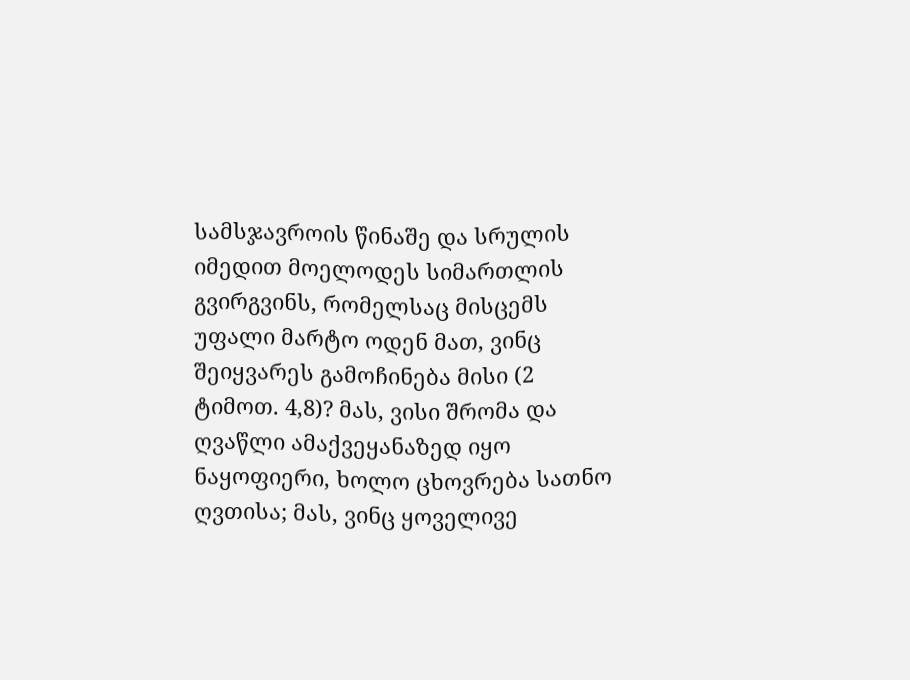სამსჯავროის წინაშე და სრულის იმედით მოელოდეს სიმართლის გვირგვინს, რომელსაც მისცემს უფალი მარტო ოდენ მათ, ვინც შეიყვარეს გამოჩინება მისი (2 ტიმოთ. 4,8)? მას, ვისი შრომა და ღვაწლი ამაქვეყანაზედ იყო ნაყოფიერი, ხოლო ცხოვრება სათნო ღვთისა; მას, ვინც ყოველივე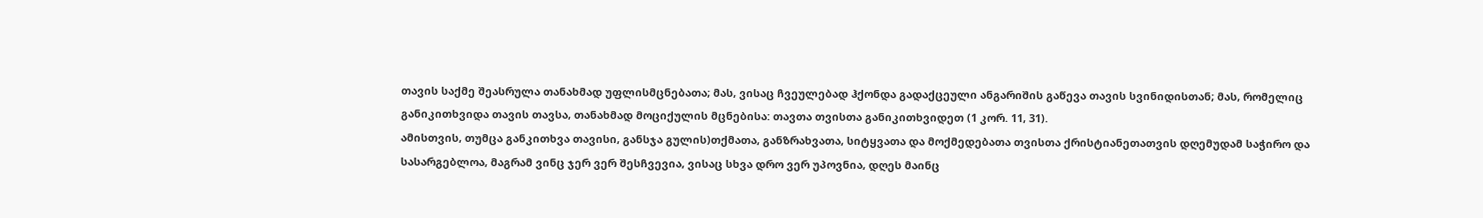თავის საქმე შეასრულა თანახმად უფლისმცნებათა; მას, ვისაც ჩვეულებად ჰქონდა გადაქცეული ანგარიშის გაწევა თავის სვინიდისთან; მას, რომელიც განიკითხვიდა თავის თავსა, თანახმად მოციქულის მცნებისა: თავთა თვისთა განიკითხვიდეთ (1 კორ. 11, 31).
ამისთვის, თუმცა განკითხვა თავისი, განსჯა გულის)თქმათა, განზრახვათა, სიტყვათა და მოქმედებათა თვისთა ქრისტიანეთათვის დღემუდამ საჭირო და სასარგებლოა, მაგრამ ვინც ჯერ ვერ შესჩვევია, ვისაც სხვა დრო ვერ უპოვნია, დღეს მაინც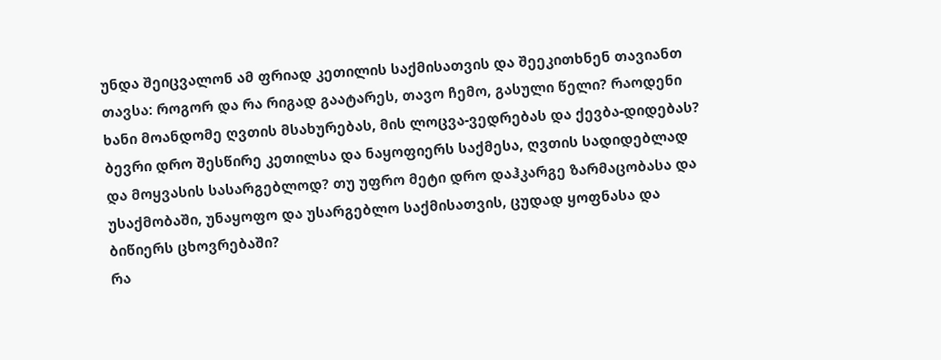უნდა შეიცვალონ ამ ფრიად კეთილის საქმისათვის და შეეკითხნენ თავიანთ თავსა: როგორ და რა რიგად გაატარეს, თავო ჩემო, გასული წელი? რაოდენი ხანი მოანდომე ღვთის მსახურებას, მის ლოცვა-ვედრებას და ქევბა-დიდებას? ბევრი დრო შესწირე კეთილსა და ნაყოფიერს საქმესა, ღვთის სადიდებლად და მოყვასის სასარგებლოდ? თუ უფრო მეტი დრო დაჰკარგე ზარმაცობასა და უსაქმობაში, უნაყოფო და უსარგებლო საქმისათვის, ცუდად ყოფნასა და ბიწიერს ცხოვრებაში?
რა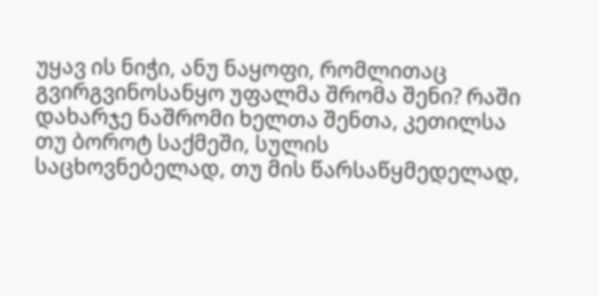უყავ ის ნიჭი, ანუ ნაყოფი, რომლითაც გვირგვინოსანყო უფალმა შრომა შენი? რაში დახარჯე ნაშრომი ხელთა შენთა, კეთილსა თუ ბოროტ საქმეში, სულის საცხოვნებელად, თუ მის წარსაწყმედელად,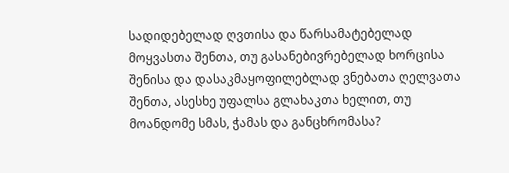სადიდებელად ღვთისა და წარსამატებელად მოყვასთა შენთა, თუ გასანებივრებელად ხორცისა შენისა და დასაკმაყოფილებლად ვნებათა ღელვათა შენთა, ასესხე უფალსა გლახაკთა ხელით, თუ მოანდომე სმას, ჭამას და განცხრომასა?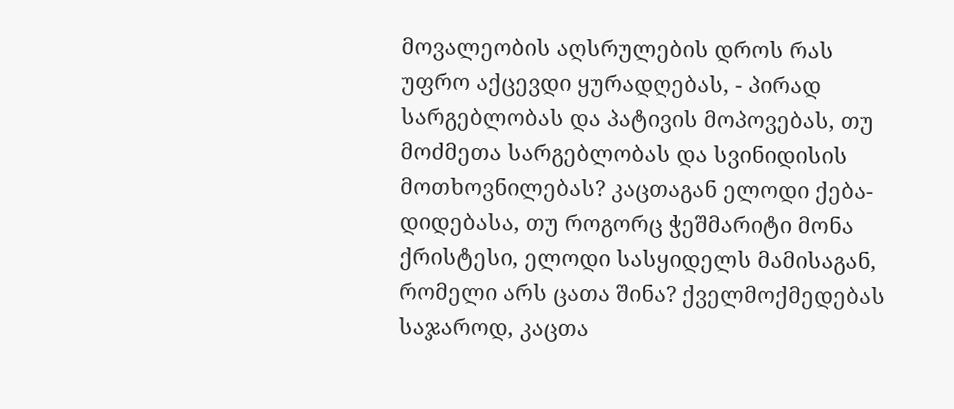მოვალეობის აღსრულების დროს რას უფრო აქცევდი ყურადღებას, - პირად სარგებლობას და პატივის მოპოვებას, თუ მოძმეთა სარგებლობას და სვინიდისის მოთხოვნილებას? კაცთაგან ელოდი ქება-დიდებასა, თუ როგორც ჭეშმარიტი მონა ქრისტესი, ელოდი სასყიდელს მამისაგან, რომელი არს ცათა შინა? ქველმოქმედებას საჯაროდ, კაცთა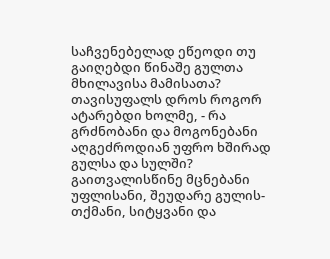საჩვენებელად ეწეოდი თუ გაიღებდი წინაშე გულთა მხილავისა მამისათა?
თავისუფალს დროს როგორ ატარებდი ხოლმე, - რა გრძნობანი და მოგონებანი აღგეძროდიან უფრო ხშირად გულსა და სულში? გაითვალისწინე მცნებანი უფლისანი, შეუდარე გულის-თქმანი, სიტყვანი და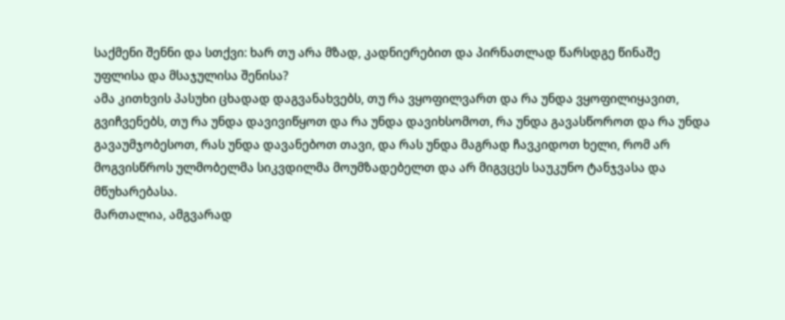საქმენი შენნი და სთქვი: ხარ თუ არა მზად, კადნიერებით და პირნათლად წარსდგე წინაშე უფლისა და მსაჯულისა შენისა?
ამა კითხვის პასუხი ცხადად დაგვანახვებს, თუ რა ვყოფილვართ და რა უნდა ვყოფილიყავით, გვიჩვენებს, თუ რა უნდა დავივიწყოთ და რა უნდა დავიხსომოთ, რა უნდა გავასწოროთ და რა უნდა გავაუმჯობესოთ, რას უნდა დავანებოთ თავი, და რას უნდა მაგრად ჩავკიდოთ ხელი, რომ არ მოგვისწროს ულმობელმა სიკვდილმა მოუმზადებელთ და არ მიგვცეს საუკუნო ტანჯვასა და მწუხარებასა.
მართალია, ამგვარად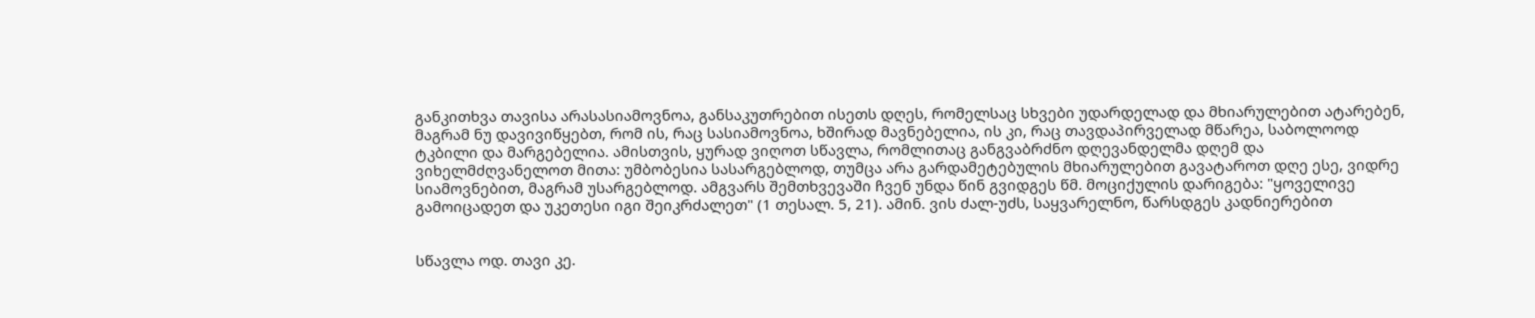განკითხვა თავისა არასასიამოვნოა, განსაკუთრებით ისეთს დღეს, რომელსაც სხვები უდარდელად და მხიარულებით ატარებენ, მაგრამ ნუ დავივიწყებთ, რომ ის, რაც სასიამოვნოა, ხშირად მავნებელია, ის კი, რაც თავდაპირველად მწარეა, საბოლოოდ ტკბილი და მარგებელია. ამისთვის, ყურად ვიღოთ სწავლა, რომლითაც განგვაბრძნო დღევანდელმა დღემ და ვიხელმძღვანელოთ მითა: უმბობესია სასარგებლოდ, თუმცა არა გარდამეტებულის მხიარულებით გავატაროთ დღე ესე, ვიდრე სიამოვნებით, მაგრამ უსარგებლოდ. ამგვარს შემთხვევაში ჩვენ უნდა წინ გვიდგეს წმ. მოციქულის დარიგება: "ყოველივე გამოიცადეთ და უკეთესი იგი შეიკრძალეთ" (1 თესალ. 5, 21). ამინ. ვის ძალ-უძს, საყვარელნო, წარსდგეს კადნიერებით


სწავლა ოდ. თავი კე.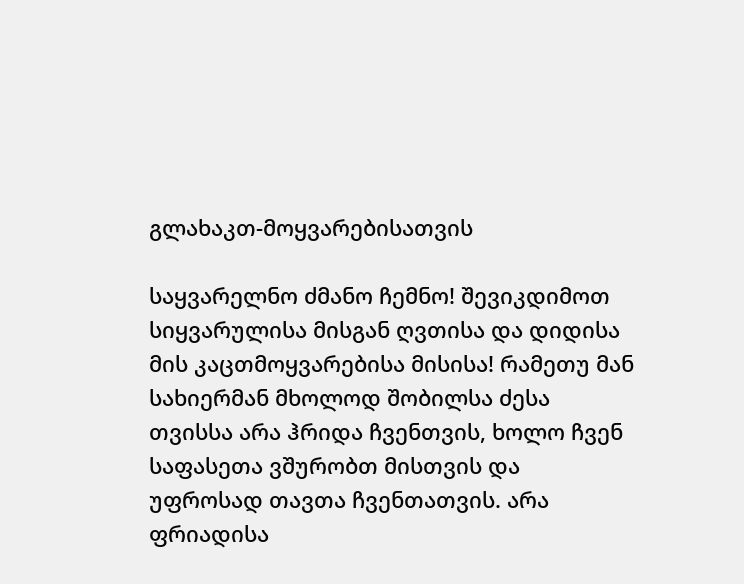გლახაკთ-მოყვარებისათვის

საყვარელნო ძმანო ჩემნო! შევიკდიმოთ სიყვარულისა მისგან ღვთისა და დიდისა მის კაცთმოყვარებისა მისისა! რამეთუ მან სახიერმან მხოლოდ შობილსა ძესა თვისსა არა ჰრიდა ჩვენთვის, ხოლო ჩვენ საფასეთა ვშურობთ მისთვის და უფროსად თავთა ჩვენთათვის. არა ფრიადისა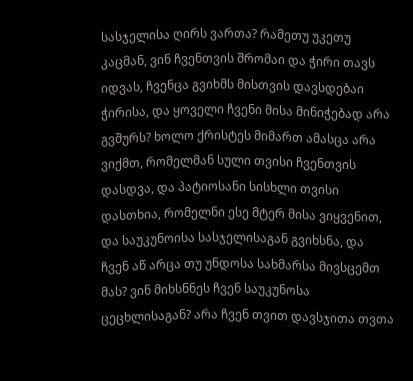სასჯელისა ღირს ვართა? რამეთუ უკეთუ კაცმან, ვინ ჩვენთვის შრომაი და ჭირი თავს იდვას, ჩვენცა გვიხმს მისთვის დავსდებაი ჭირისა, და ყოველი ჩვენი მისა მინიჭებად არა გვშურს? ხოლო ქრისტეს მიმართ ამასცა არა ვიქმთ, რომელმან სული თვისი ჩვენთვის დასდვა, და პატიოსანი სისხლი თვისი დასთხია, რომელნი ესე მტერ მისა ვიყვენით, და საუკუნოისა სასჯელისაგან გვიხსნა, და ჩვენ აწ არცა თუ უნდოსა სახმარსა მივსცემთ მას? ვინ მიხსნნეს ჩვენ საუკუნოსა ცეცხლისაგან? არა ჩვენ თვით დავსჯითა თვთა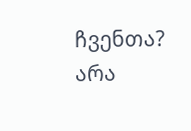ჩვენთა? არა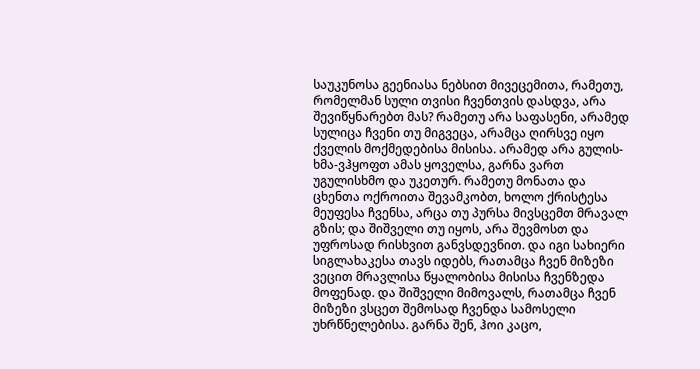საუკუნოსა გეენიასა ნებსით მივეცემითა, რამეთუ, რომელმან სული თვისი ჩვენთვის დასდვა, არა შევიწყნარებთ მას? რამეთუ არა საფასენი, არამედ სულიცა ჩვენი თუ მიგვეცა, არამცა ღირსვე იყო ქველის მოქმედებისა მისისა. არამედ არა გულის-ხმა-ვჰყოფთ ამას ყოველსა, გარნა ვართ უგულისხმო და უკეთურ. რამეთუ მონათა და ცხენთა ოქროითა შევამკობთ, ხოლო ქრისტესა მეუფესა ჩვენსა, არცა თუ პურსა მივსცემთ მრავალ გზის; და შიშველი თუ იყოს, არა შევმოსთ და უფროსად რისხვით განვსდევნით. და იგი სახიერი სიგლახაკესა თავს იდებს, რათამცა ჩვენ მიზეზი ვეცით მრავლისა წყალობისა მისისა ჩვენზედა მოფენად. და შიშველი მიმოვალს, რათამცა ჩვენ მიზეზი ვსცეთ შემოსად ჩვენდა სამოსელი უხრწნელებისა. გარნა შენ, ჰოი კაცო,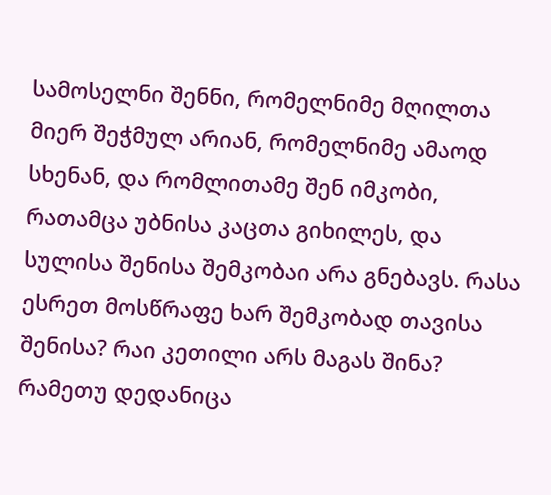სამოსელნი შენნი, რომელნიმე მღილთა მიერ შეჭმულ არიან, რომელნიმე ამაოდ სხენან, და რომლითამე შენ იმკობი, რათამცა უბნისა კაცთა გიხილეს, და სულისა შენისა შემკობაი არა გნებავს. რასა ესრეთ მოსწრაფე ხარ შემკობად თავისა შენისა? რაი კეთილი არს მაგას შინა? რამეთუ დედანიცა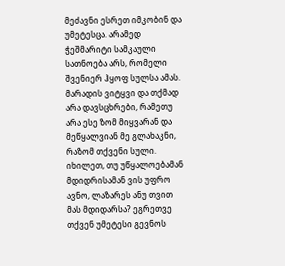მეძავნი ესრეთ იმკობინ და უმეტესცა. არამედ ჭეშმარიტი სამკაული სათნოება არს, რომელი შვენიერ ჰყოფ სულსა ამას. მარადის ვიტყვი და თქმად არა დავსცხრები, რამეთუ არა ესე ზომ მიყვარან და მეწყალვიან მე გლახაკნი, რაზომ თქვენი სული. იხილეთ, თუ უწყალოებამან მდიდრისამან ვის უფრო ავნო, ლაზარეს ანუ თვით მას მდიდარსა? ეგრეთვე თქვენ უმეტესი გევნოს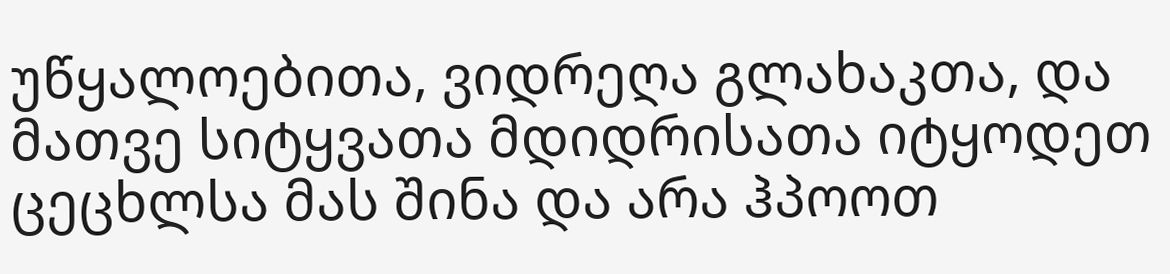უწყალოებითა, ვიდრეღა გლახაკთა, და მათვე სიტყვათა მდიდრისათა იტყოდეთ ცეცხლსა მას შინა და არა ჰპოოთ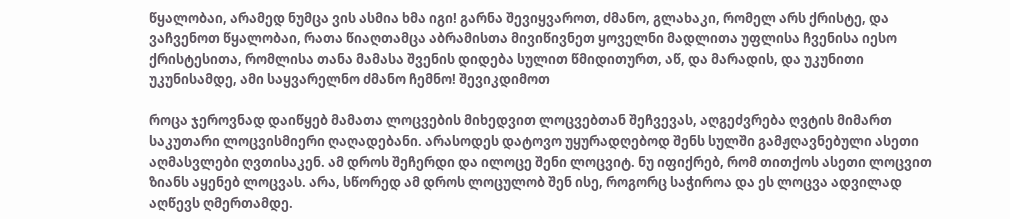წყალობაი, არამედ ნუმცა ვის ასმია ხმა იგი! გარნა შევიყვაროთ, ძმანო, გლახაკი, რომელ არს ქრისტე, და ვაჩვენოთ წყალობაი, რათა წიაღთამცა აბრამისთა მივიწივნეთ ყოველნი მადლითა უფლისა ჩვენისა იესო ქრისტესითა, რომლისა თანა მამასა შვენის დიდება სულით წმიდითურთ, აწ, და მარადის, და უკუნითი უკუნისამდე, ამი საყვარელნო ძმანო ჩემნო! შევიკდიმოთ

როცა ჯეროვნად დაიწყებ მამათა ლოცვების მიხედვით ლოცვებთან შეჩვევას, აღგეძვრება ღვტის მიმართ საკუთარი ლოცვისმიერი ღაღადებანი. არასოდეს დატოვო უყურადღებოდ შენს სულში გამჟღავნებული ასეთი აღმასვლები ღვთისაკენ. ამ დროს შეჩერდი და ილოცე შენი ლოცვიტ. ნუ იფიქრებ, რომ თითქოს ასეთი ლოცვით ზიანს აყენებ ლოცვას. არა, სწორედ ამ დროს ლოცულობ შენ ისე, როგორც საჭიროა და ეს ლოცვა ადვილად აღწევს ღმერთამდე.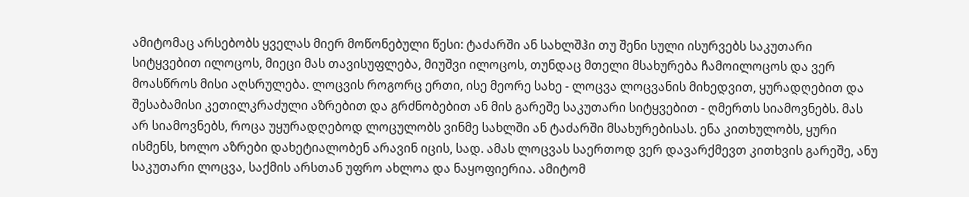ამიტომაც არსებობს ყველას მიერ მოწონებული წესი: ტაძარში ან სახლშჰი თუ შენი სული ისურვებს საკუთარი სიტყვებით ილოცოს, მიეცი მას თავისუფლება, მიუშვი ილოცოს, თუნდაც მთელი მსახურება ჩამოილოცოს და ვერ მოასწროს მისი აღსრულება. ლოცვის როგორც ერთი, ისე მეორე სახე - ლოცვა ლოცვანის მიხედვით, ყურადღებით და შესაბამისი კეთილკრაძული აზრებით და გრძნობებით ან მის გარეშე საკუთარი სიტყვებით - ღმერთს სიამოვნებს. მას არ სიამოვნებს, როცა უყურადღებოდ ლოცულობს ვინმე სახლში ან ტაძარში მსახურებისას. ენა კითხულობს, ყური ისმენს, ხოლო აზრები დახეტიალობენ არავინ იცის, სად. ამას ლოცვას საერთოდ ვერ დავარქმევთ კითხვის გარეშე, ანუ საკუთარი ლოცვა, საქმის არსთან უფრო ახლოა და ნაყოფიერია. ამიტომ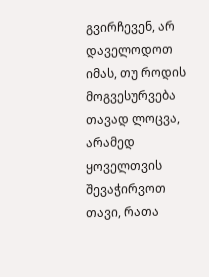გვირჩევენ, არ დაველოდოთ იმას, თუ როდის მოგვესურვება თავად ლოცვა, არამედ ყოველთვის შევაჭირვოთ თავი, რათა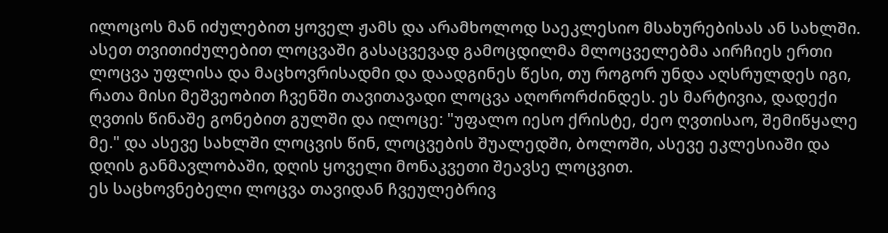ილოცოს მან იძულებით ყოველ ჟამს და არამხოლოდ საეკლესიო მსახურებისას ან სახლში. ასეთ თვითიძულებით ლოცვაში გასაცვევად გამოცდილმა მლოცველებმა აირჩიეს ერთი ლოცვა უფლისა და მაცხოვრისადმი და დაადგინეს წესი, თუ როგორ უნდა აღსრულდეს იგი, რათა მისი მეშვეობით ჩვენში თავითავადი ლოცვა აღორორძინდეს. ეს მარტივია, დადექი ღვთის წინაშე გონებით გულში და ილოცე: "უფალო იესო ქრისტე, ძეო ღვთისაო, შემიწყალე მე." და ასევე სახლში ლოცვის წინ, ლოცვების შუალედში, ბოლოში, ასევე ეკლესიაში და დღის განმავლობაში, დღის ყოველი მონაკვეთი შეავსე ლოცვით.
ეს საცხოვნებელი ლოცვა თავიდან ჩვეულებრივ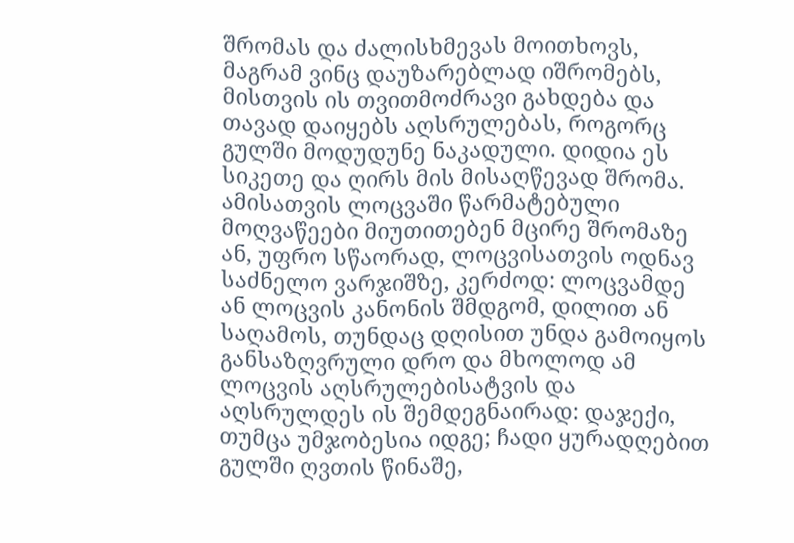შრომას და ძალისხმევას მოითხოვს, მაგრამ ვინც დაუზარებლად იშრომებს, მისთვის ის თვითმოძრავი გახდება და თავად დაიყებს აღსრულებას, როგორც გულში მოდუდუნე ნაკადული. დიდია ეს სიკეთე და ღირს მის მისაღწევად შრომა. ამისათვის ლოცვაში წარმატებული მოღვაწეები მიუთითებენ მცირე შრომაზე ან, უფრო სწაორად, ლოცვისათვის ოდნავ საძნელო ვარჯიშზე, კერძოდ: ლოცვამდე ან ლოცვის კანონის შმდგომ, დილით ან საღამოს, თუნდაც დღისით უნდა გამოიყოს განსაზღვრული დრო და მხოლოდ ამ ლოცვის აღსრულებისატვის და აღსრულდეს ის შემდეგნაირად: დაჯექი, თუმცა უმჯობესია იდგე; ჩადი ყურადღებით გულში ღვთის წინაშე,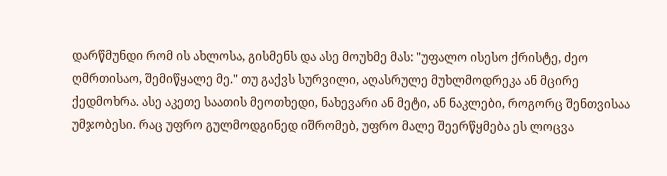დარწმუნდი რომ ის ახლოსა, გისმენს და ასე მოუხმე მას: "უფალო ისესო ქრისტე, ძეო ღმრთისაო, შემიწყალე მე." თუ გაქვს სურვილი, აღასრულე მუხლმოდრეკა ან მცირე ქედმოხრა. ასე აკეთე საათის მეოთხედი, ნახევარი ან მეტი, ან ნაკლები, როგორც შენთვისაა უმჯობესი. რაც უფრო გულმოდგინედ იშრომებ, უფრო მალე შეერწყმება ეს ლოცვა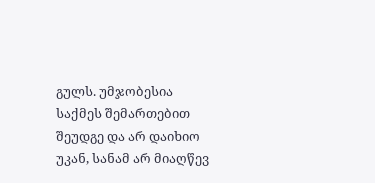გულს. უმჯობესია საქმეს შემართებით შეუდგე და არ დაიხიო უკან, სანამ არ მიაღწევ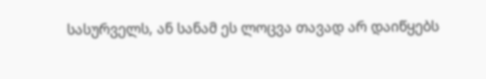სასურველს, ან სანამ ეს ლოცვა თავად არ დაიწყებს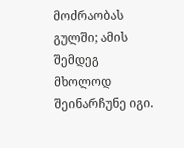მოძრაობას გულში; ამის შემდეგ მხოლოდ შეინარჩუნე იგი.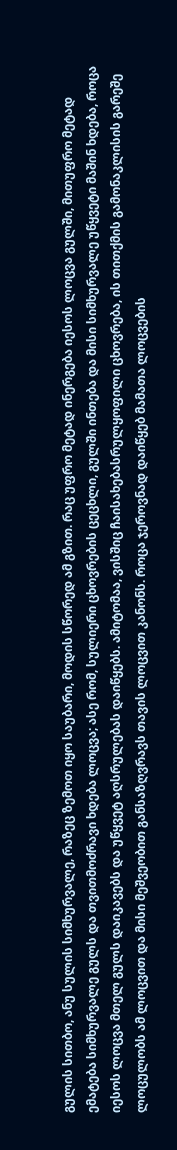გულის სითბო, ანუ სულის სიმხურვალე, რაზეც ზემოთ იყო საუბარი, მოდის სწორედ ამ გზით. რაც უფრო მეტად ინერგება იესოს ლოცვა გულში, მითუფრო მეტად ემატება სიმხურვალე გულს და თვითმოძრავი ხდება ლოცვა; ასე რომ, სულიერი ცხოვრების ცეცხლი, გულში ინთება და მისი სიმხურვალე უწყვეტი მაშინ ხდება, როცა იესოს ლოცვა მთელ გულს დაიკავებს და უწყვეტ აღსრულებას დაიწყებს. ამიტომაა, ვისშიც ჩაისახებასრულყოფილი ცხოვრება, ის თითქმის გამონაკლისის გარეშე ლოცულობს ამ ლოცვით და მისი მეშვეობით განსაზღვრავს თავის ლოცვით კანონს. როცა ჯეროვნად დაიწყებ მამათა ლოცვების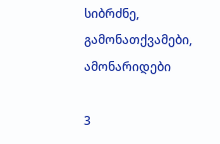სიბრძნე, გამონათქვამები, ამონარიდები

3